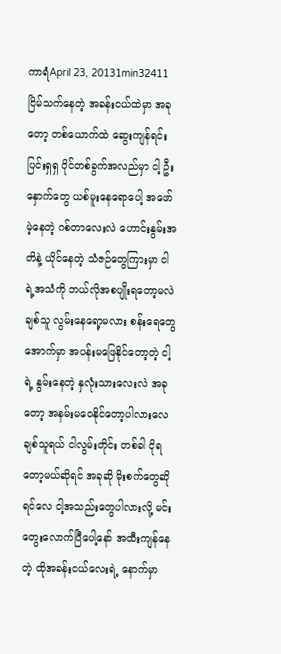ကာရံApril 23, 20131min32411
ငြိမ်သက်နေတဲ့ အခန်းငယ်ထဲမှာ အခုတော့ တစ်ယောက်ထဲ ဆွေးကျန်ရင်း ပြင်းရှရှ ဝိုင်တစ်ခွက်အလည်မှာ ငါ့ ဦးနှောက်တွေ ယစ်မူးနေရောပေါ့ အဖော်မဲ့နေတဲ့ ဂစ်တာလေးလဲ ဟောင်းနွမ်းအတိနဲ့ ယိုင်နေတဲ့ သံဇဉ်တွေကြားမှာ ငါရဲ့အသံကို ဘယ်လိုအစပျိုးရတော့မလဲချစ်သူ လွမ်းနေရော့မလား စန်းရေတွေအောက်မှာ အပန်းမဖြေနိုင်တော့တဲ့ ငါ့ရဲ့ နွမ်းနေတဲ့ နှလုံးသားလေးလဲ အခုတော့ အနမ်းမဝေနိုင်တော့ပါလားလေ ချစ်သူရယ် ငါလွမ်းတိုင်း တစ်ခါ ငိုရတော့မယ်ဆိုရင် အခုဆို မိုးစက်တွေဆိုရင်လေ ငါ့အသည်းတွေပါလားလို့ မင်းတွေးလောက်ပြီပေါ့နော် အထီးကျန်နေတဲ့ ထိုအခန်းငယ်လေးရဲ့ နောက်မှာ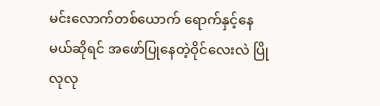မင်းလောက်တစ်ယောက် ရောက်နှင့်နေမယ်ဆိုရင် အဖော်ပြုနေတဲ့ဝိုင်လေးလဲ ပြိုလုလု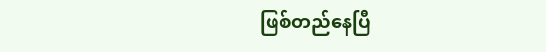ဖြစ်တည်နေပြီ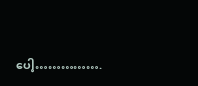ပေါ့…………….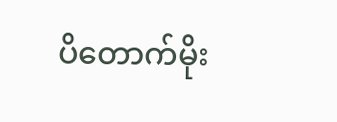ပိတောက်မိုး